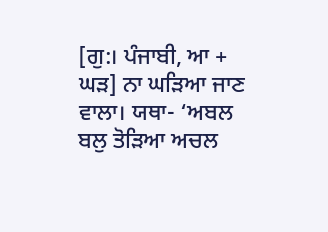[ਗੁ:। ਪੰਜਾਬੀ, ਆ + ਘੜ] ਨਾ ਘੜਿਆ ਜਾਣ ਵਾਲਾ। ਯਥਾ- ‘ਅਬਲ ਬਲੁ ਤੋੜਿਆ ਅਚਲ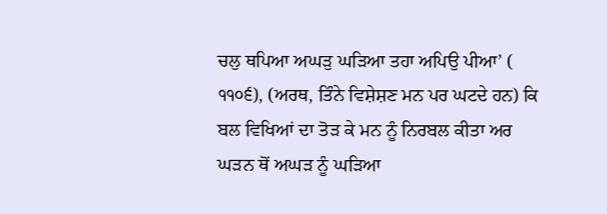ਚਲੁ ਥਪਿਆ ਅਘੜੁ ਘੜਿਆ ਤਹਾ ਅਪਿਉ ਪੀਆ’ ( ੧੧੦੬), (ਅਰਥ, ਤਿੰਨੇ ਵਿਸ਼ੇਸ਼ਣ ਮਨ ਪਰ ਘਟਦੇ ਹਨ) ਕਿ ਬਲ ਵਿਖਿਆਂ ਦਾ ਤੋੜ ਕੇ ਮਨ ਨੂੰ ਨਿਰਬਲ ਕੀਤਾ ਅਰ ਘੜਨ ਥੋਂ ਅਘੜ ਨੂੰ ਘੜਿਆ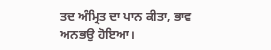ਤਦ ਅੰਮ੍ਰਿਤ ਦਾ ਪਾਨ ਕੀਤਾ, ਭਾਵ ਅਨਭਉ ਹੋਇਆ।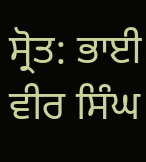ਸ੍ਰੋਤ: ਭਾਈ ਵੀਰ ਸਿੰਘ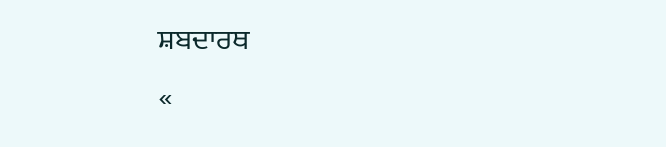ਸ਼ਬਦਾਰਥ
«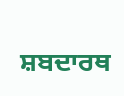ਸ਼ਬਦਾਰਥ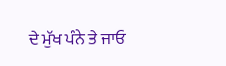ਦੇ ਮੁੱਖ ਪੰਨੇ ਤੇ ਜਾਓ